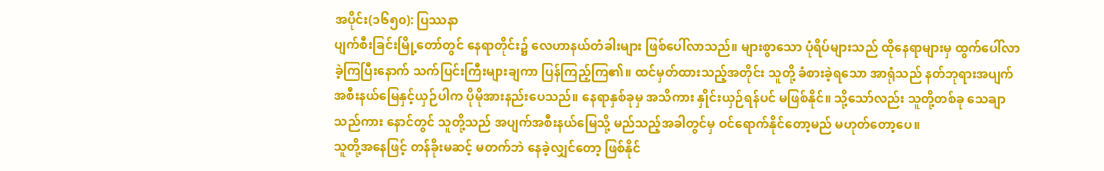အပိုင်း(၁၆၅၀): ပြဿနာ
ပျက်စီးခြင်းမြို့တော်တွင် နေရာတိုင်း၌ လေဟာနယ်တံခါးများ ဖြစ်ပေါ်လာသည်။ များစွာသော ပုံရိပ်များသည် ထိုနေရာများမှ ထွက်ပေါ်လာခဲ့ကြပြီးနောက် သက်ပြင်းကြီးများချကာ ပြန်ကြည့်ကြ၏။ ထင်မှတ်ထားသည့်အတိုင်း သူတို့ ခံစားခဲ့ရသော အာရုံသည် နတ်ဘုရားအပျက်အစီးနယ်မြေနှင့်ယှဉ်ပါက ပိုမိုအားနည်းပေသည်။ နေရာနှစ်ခုမှ အသိကား နှိုင်းယှဉ်ရန်ပင် မဖြစ်နိုင်။ သို့သော်လည်း သူတို့တစ်ခု သေချာသည်ကား နောင်တွင် သူတို့သည် အပျက်အစီးနယ်မြေသို့ မည်သည့်အခါတွင်မှ ဝင်ရောက်နိုင်တော့မည် မဟုတ်တော့ပေ။
သူတို့အနေဖြင့် တန်ခိုးမဆင့် မတက်ဘဲ နေခဲ့လျှင်တော့ ဖြစ်နိုင်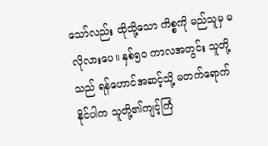သော်လည်း ထိုသို့သော ကိစ္စကို မည်သူမှ မလိုလားပေ။ နှစ်၅၀ ကာလအတွင်း သူတို့သည် ရန်ဟောင်အဆင့်သို့ မတက်ရောက်နိုင်ပါက သူတို့၏ကျင့်ကြံ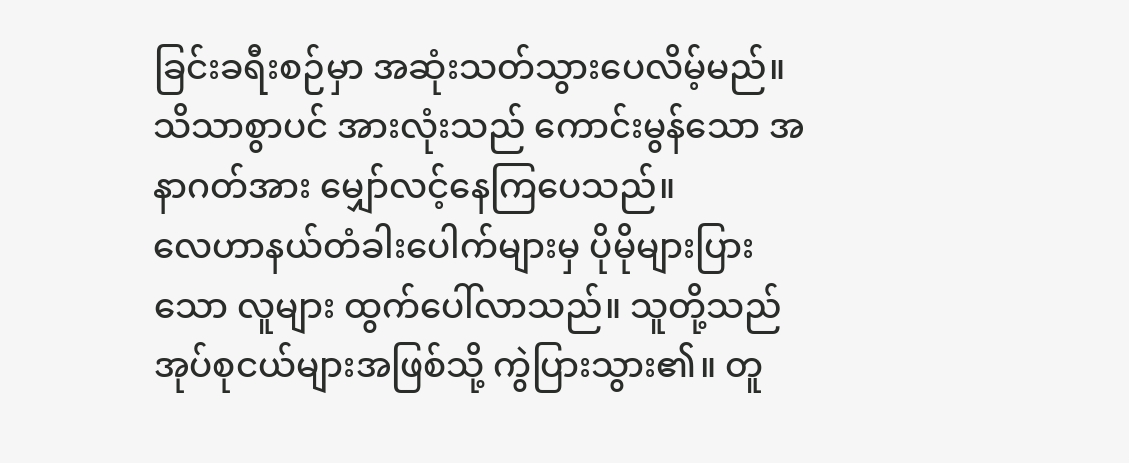ခြင်းခရီးစဉ်မှာ အဆုံးသတ်သွားပေလိမ့်မည်။
သိသာစွာပင် အားလုံးသည် ကောင်းမွန်သော အနာဂတ်အား မျှော်လင့်နေကြပေသည်။
လေဟာနယ်တံခါးပေါက်များမှ ပိုမိုများပြားသော လူများ ထွက်ပေါ်လာသည်။ သူတို့သည် အုပ်စုငယ်များအဖြစ်သို့ ကွဲပြားသွား၏။ တူ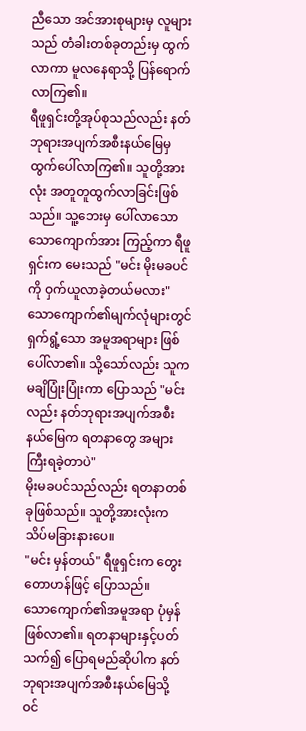ညီသော အင်အားစုများမှ လူများသည် တံခါးတစ်ခုတည်းမှ ထွက်လာကာ မူလနေရာသို့ ပြန်ရောက်လာကြ၏။
ရီဖူရှင်းတို့အုပ်စုသည်လည်း နတ်ဘုရားအပျက်အစီးနယ်မြေမှ ထွက်ပေါ်လာကြ၏။ သူတို့အားလုံး အတူတူထွက်လာခြင်းဖြစ်သည်။ သူ့ဘေးမှ ပေါ်လာသော သောကျောက်အား ကြည့်ကာ ရီဖူရှင်းက မေးသည် "မင်း မိုးမခပင်ကို ဝှက်ယူလာခဲ့တယ်မလား"
သောကျောက်၏မျက်လုံများတွင် ရှက်ရွံ့သော အမူအရာများ ဖြစ်ပေါ်လာ၏။ သို့သော်လည်း သူက မချိပြုံးပြုံးကာ ပြောသည် "မင်းလည်း နတ်ဘုရားအပျက်အစီးနယ်မြေက ရတနာတွေ အများကြီးရခဲ့တာပဲ"
မိုးမခပင်သည်လည်း ရတနာတစ်ခုဖြစ်သည်။ သူတို့အားလုံးက သိပ်မခြားနားပေ။
"မင်း မှန်တယ်" ရီဖူရှင်းက တွေးတောဟန်ဖြင့် ပြောသည်။
သောကျောက်၏အမူအရာ ပုံမှန်ဖြစ်လာ၏။ ရတနာများနှင့်ပတ်သက်၍ ပြောရမည်ဆိုပါက နတ်ဘုရားအပျက်အစီးနယ်မြေသို့ ဝင်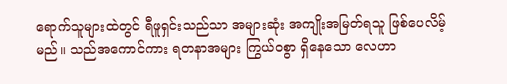ရောက်သူများထဲတွင် ရီဖူရှင်းသည်သာ အများဆုံး အကျိုးအမြတ်ရသူ ဖြစ်ပေလိမ့်မည်။ သည်အကောင်ကား ရတနာအများ ကြွယ်ဝစွာ ရှိနေသော လေဟာ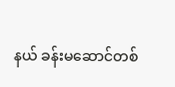နယ် ခန်းမဆောင်တစ်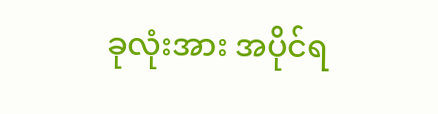ခုလုံးအား အပိုင်ရ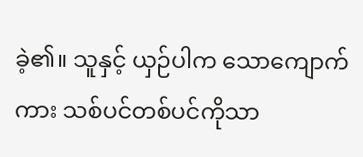ခဲ့၏။ သူနှင့် ယှဉ်ပါက သောကျောက်ကား သစ်ပင်တစ်ပင်ကိုသာ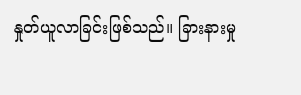နှုတ်ယူလာခြင်းဖြစ်သည်။ ခြားနားမှု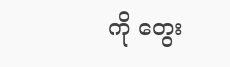ကို တွေး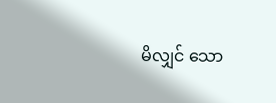မိလျှင် သော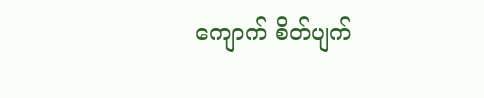ကျောက် စိတ်ပျက်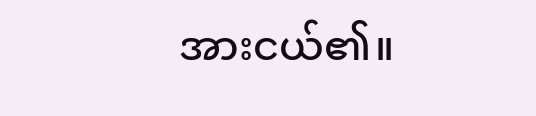အားငယ်၏။